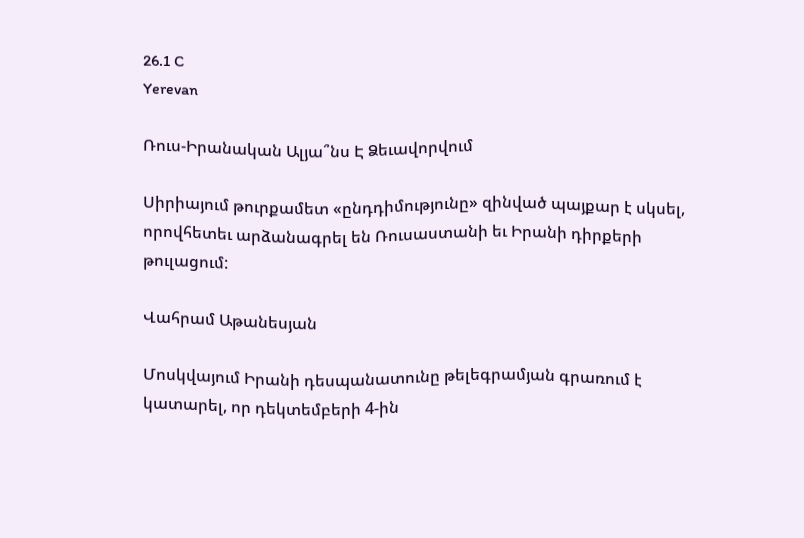26.1 C
Yerevan

Ռուս-Իրանական Ալյա՞նս Է Ձեւավորվում

Սիրիայում թուրքամետ «ընդդիմությունը» զինված պայքար է սկսել, որովհետեւ արձանագրել են Ռուսաստանի եւ Իրանի դիրքերի թուլացում:

Վահրամ Աթանեսյան

Մոսկվայում Իրանի դեսպանատունը թելեգրամյան գրառում է կատարել, որ դեկտեմբերի 4‑ին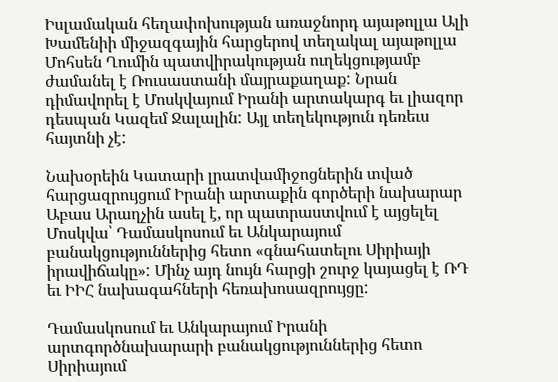Իսլամական հեղափոխության առաջնորդ այաթոլլա Ալի Խամենիի միջազգային հարցերով տեղակալ այաթոլլա Մոհսեն Ղումին պատվիրակության ուղեկցությամբ ժամանել է Ռուսաստանի մայրաքաղաք: Նրան դիմավորել է Մոսկվայում Իրանի արտակարգ եւ լիազոր դեսպան Կազեմ Ջալալին: Այլ տեղեկություն դեռեւս հայտնի չէ:

Նախօրեին Կատարի լրատվամիջոցներին տված հարցազրույցում Իրանի արտաքին գործերի նախարար Աբաս Արաղչին ասել է, որ պատրաստվում է այցելել Մոսկվա՝ Դամասկոսում եւ Անկարայում բանակցություններից հետո «գնահատելու Սիրիայի իրավիճակը»: Մինչ այդ նույն հարցի շուրջ կայացել է ՌԴ եւ ԻԻՀ նախագահների հեռախոսազրույցը:

Դամասկոսում եւ Անկարայում Իրանի արտգործնախարարի բանակցություններից հետո Սիրիայում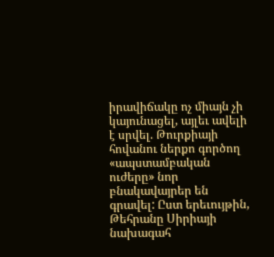իրավիճակը ոչ միայն չի կայունացել, այլեւ ավելի է սրվել. Թուրքիայի հովանու ներքո գործող «ապստամբական ուժերը» նոր բնակավայրեր են գրավել: Ըստ երեւույթին, Թեհրանը Սիրիայի նախագահ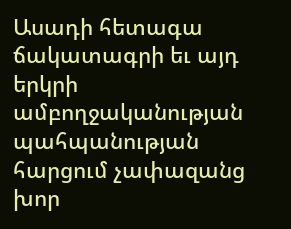Ասադի հետագա ճակատագրի եւ այդ երկրի ամբողջականության պահպանության հարցում չափազանց խոր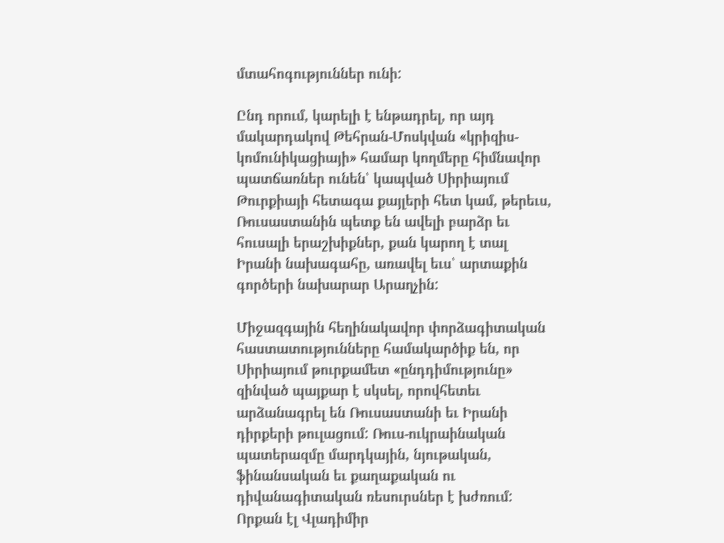մտահոգություններ ունի:

Ընդ որում, կարելի է ենթադրել, որ այդ մակարդակով Թեհրան-Մոսկվան «կրիզիս-կոմունիկացիայի» համար կողմերը հիմնավոր պատճառներ ունեն՝ կապված Սիրիայում Թուրքիայի հետագա քայլերի հետ կամ, թերեւս, Ռուսաստանին պետք են ավելի բարձր եւ հուսալի երաշխիքներ, քան կարող է տալ Իրանի նախագահը, առավել եւս՝ արտաքին գործերի նախարար Արաղչին:

Միջազգային հեղինակավոր փորձագիտական հաստատությունները համակարծիք են, որ Սիրիայում թուրքամետ «ընդդիմությունը» զինված պայքար է սկսել, որովհետեւ արձանագրել են Ռուսաստանի եւ Իրանի դիրքերի թուլացում: Ռուս-ուկրաինական պատերազմը մարդկային, նյութական, ֆինանսական եւ քաղաքական ու դիվանագիտական ռեսուրսներ է խժռում: Որքան էլ Վլադիմիր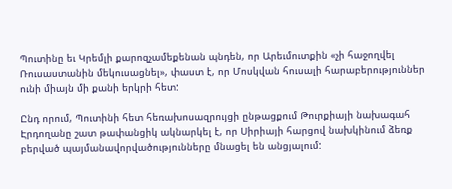Պուտինը եւ Կրեմլի քարոզչամեքենան պնդեն, որ Արեւմուտքին «չի հաջողվել Ռուսաստանին մեկուսացնել», փաստ է, որ Մոսկվան հուսալի հարաբերություններ ունի միայն մի քանի երկրի հետ:

Ընդ որում, Պուտինի հետ հեռախոսազրույցի ընթացքում Թուրքիայի նախագահ Էրդողանը շատ թափանցիկ ակնարկել է, որ Սիրիայի հարցով նախկինում ձեռք բերված պայմանավորվածությունները մնացել են անցյալում: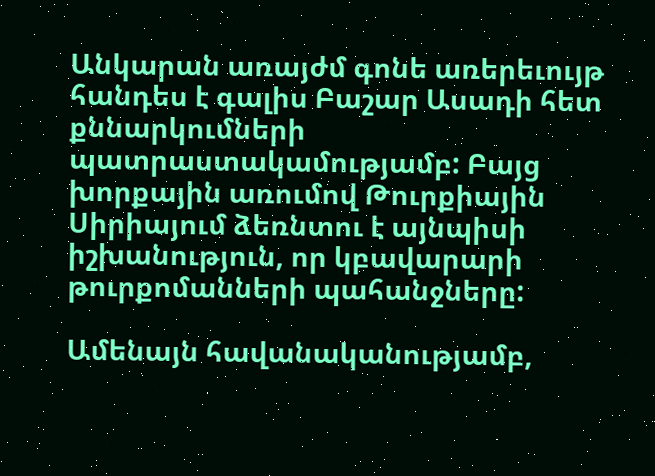Անկարան առայժմ գոնե առերեւույթ հանդես է գալիս Բաշար Ասադի հետ քննարկումների պատրաստակամությամբ: Բայց խորքային առումով Թուրքիային Սիրիայում ձեռնտու է այնպիսի իշխանություն, որ կբավարարի թուրքոմանների պահանջները:

Ամենայն հավանականությամբ,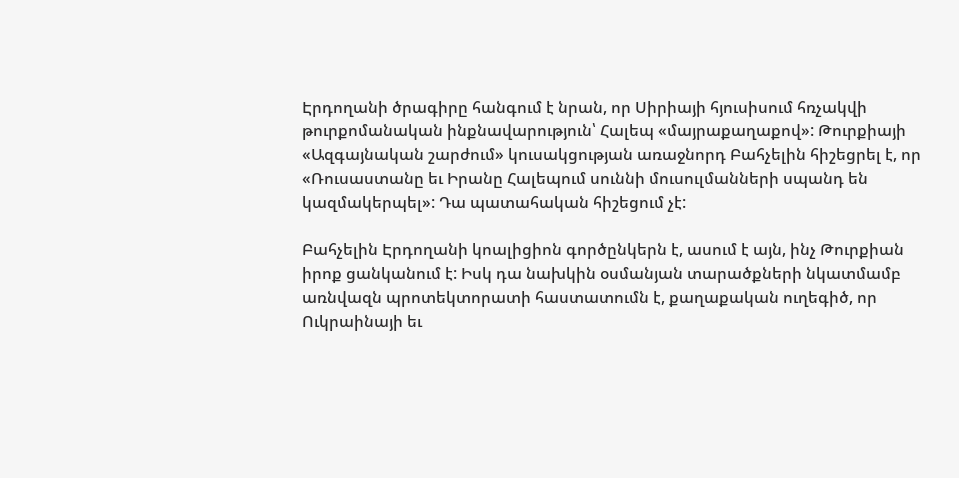Էրդողանի ծրագիրը հանգում է նրան, որ Սիրիայի հյուսիսում հռչակվի թուրքոմանական ինքնավարություն՝ Հալեպ «մայրաքաղաքով»: Թուրքիայի «Ազգայնական շարժում» կուսակցության առաջնորդ Բահչելին հիշեցրել է, որ «Ռուսաստանը եւ Իրանը Հալեպում սուննի մուսուլմանների սպանդ են կազմակերպել»: Դա պատահական հիշեցում չէ:

Բահչելին Էրդողանի կոալիցիոն գործընկերն է, ասում է այն, ինչ Թուրքիան իրոք ցանկանում է: Իսկ դա նախկին օսմանյան տարածքների նկատմամբ առնվազն պրոտեկտորատի հաստատումն է, քաղաքական ուղեգիծ, որ Ուկրաինայի եւ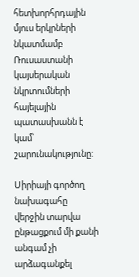հետխորհրդային մյուս երկրների նկատմամբ Ռուսաստանի կայսերական նկրտումների հայելային պատասխանն է կամ՝ շարունակությունը:

Սիրիայի գործող նախագահը վերջին տարվա ընթացքում մի քանի անգամ չի արձագանքել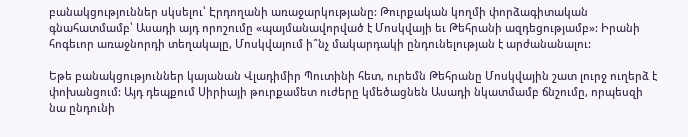բանակցություններ սկսելու՝ Էրդողանի առաջարկությանը: Թուրքական կողմի փորձագիտական գնահատմամբ՝ Ասադի այդ որոշումը «պայմանավորված է Մոսկվայի եւ Թեհրանի ազդեցությամբ»: Իրանի հոգեւոր առաջնորդի տեղակալը, Մոսկվայում ի՞նչ մակարդակի ընդունելության է արժանանալու:

Եթե բանակցություններ կայանան Վլադիմիր Պուտինի հետ, ուրեմն Թեհրանը Մոսկվային շատ լուրջ ուղերձ է փոխանցում: Այդ դեպքում Սիրիայի թուրքամետ ուժերը կմեծացնեն Ասադի նկատմամբ ճնշումը, որպեսզի նա ընդունի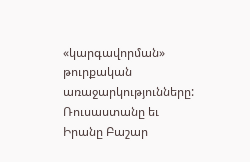«կարգավորման» թուրքական առաջարկությունները: Ռուսաստանը եւ Իրանը Բաշար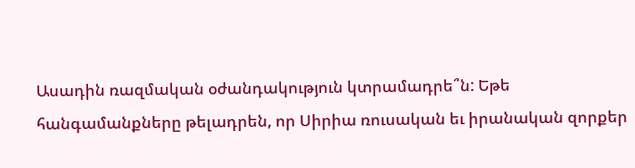Ասադին ռազմական օժանդակություն կտրամադրե՞ն: Եթե հանգամանքները թելադրեն, որ Սիրիա ռուսական եւ իրանական զորքեր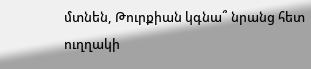մտնեն, Թուրքիան կգնա՞ նրանց հետ ուղղակի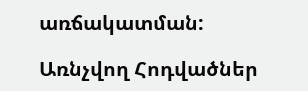առճակատման:

Առնչվող Հոդվածներ